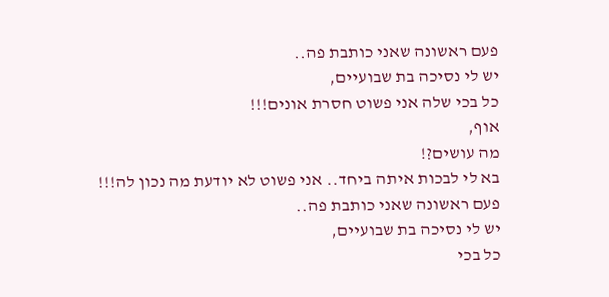פעם ראשונה שאני כותבת פה..
יש לי נסיכה בת שבועיים,
כל בכי שלה אני פשוט חסרת אונים!!!
אוף,
מה עושים?!
בא לי לבכות איתה ביחד.. אני פשוט לא יודעת מה נכון לה!!!
פעם ראשונה שאני כותבת פה..
יש לי נסיכה בת שבועיים,
כל בכי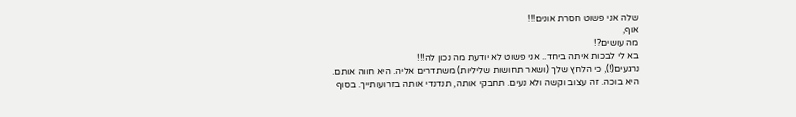שלה אני פשוט חסרת אונים!!!
אוף,
מה עושים?!
בא לי לבכות איתה ביחד.. אני פשוט לא יודעת מה נכון לה!!!
נרגעים(!), כי הלחץ שלך (ושאר תחושות שליליות) משתדרים אליה. היא חווה אותם.
היא בוכה. זה עצוב וקשה ולא נעים. תחבקי אותה, תנדנדי אותה בזרועותייך. בסוף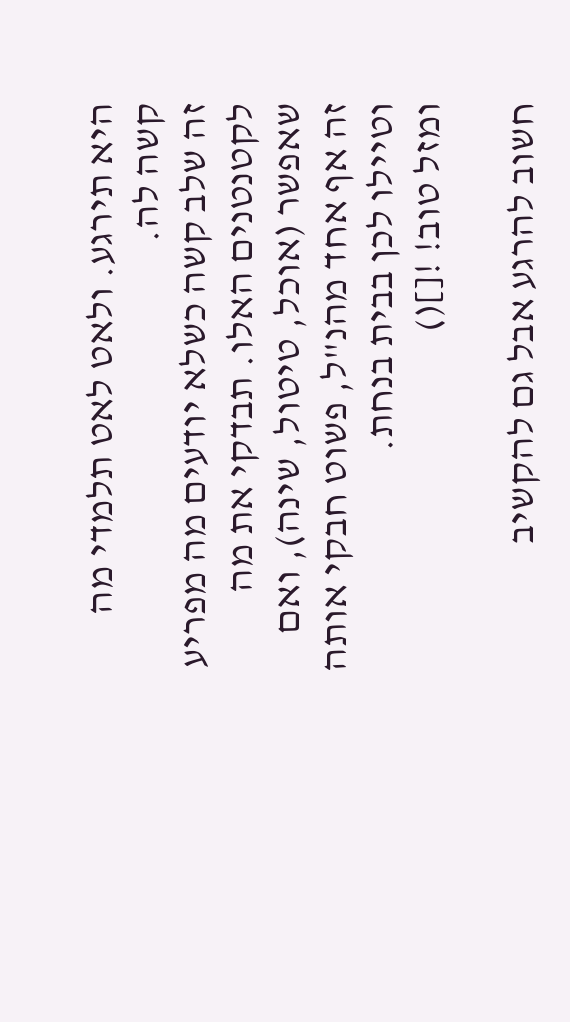היא תירגע. ולאט לאט תלמדי מה קשה לה.
זה שלב קשה כשלא יודעים מה מפריע לקטנטנים האלו. תבדקי את מה שאפשר (אוכל, טיטול, שינה), ואם זה אף אחד מהנ"ל, פשוט חבקי אותה וטיילו לכן בבית בנחת.
ומזל טוב! ![]()

חשוב להרגע אבל גם להקשיב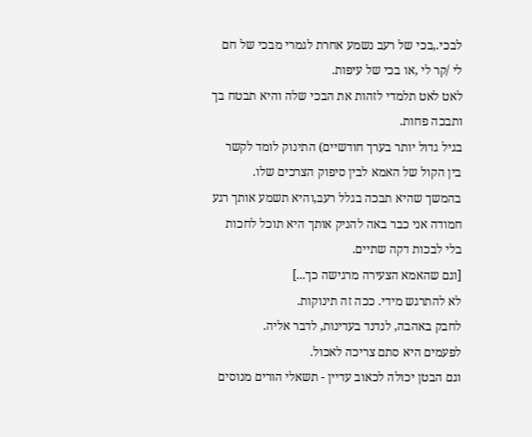לבכי.,בכי של רעב נשמע אחרת לגמרי מבכי של חם לי /קר לי ,או בכי של עיפות.
לאט לאט תלמדי לזהות את הבכי שלה והיא תבטח בך ותבכה פחות.
בגיל גדול יותר בערך חודשיים) התינוק לומד לקשר בין הקול של האמא לבין סיפוק הצרכים שלו.
בהמשך שהיא תבכה בגלל רעב,והיא תשמע אותך רגע חמודה אני כבר באה להניק אותך היא תוכל לחכות בלי לבכות דקה שתיים.
[וגם שהאמא הצעירה מרגישה כך...]
לא להתרגש מידי. ככה זה תינוקות.
לחבק באהבה, לנדנד בעדינות, לדבר אליה.
לפעמים היא סתם צריכה לאכול.
וגם הבטן יכולה לכאוב עדיין - תשאלי הורים מנוסים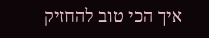איך הכי טוב להחזיק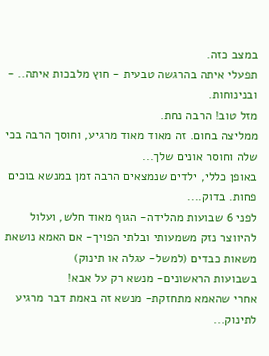במצב כזה.
תפעלי איתה בהרגשה טבעית - חוץ מלבכות איתה.. - ובנינוחות.
מזל טוב! הרבה נחת.
ממליצה בחום. זה מאוד מאוד מרגיע, וחוסך הרבה בכי שלה וחוסר אונים שלך...
באופן כללי, ילדים שנמצאים הרבה זמן במנשא בוכים פחות. בדוק....
לפני 6 שבועות מהלידה- הגוף מאוד חלש, ועלול להיווצר נזק משמעותי ובלתי הפויך- אם האמא נושאת משאות כבדים (למשל- עגלה או תינוק)
בשבועות הראשונים- מנשא רק על אבא!
אחרי שהאמא מתחזקת- מנשא זה באמת דבר מרגיע לתינוק...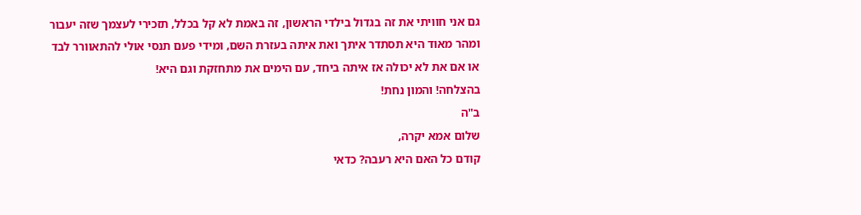גם אני חוויתי את זה בגדול בילדי הראשון, זה באמת לא קל בכלל, תזכירי לעצמך שזה יעבור ומהר מאוד היא תסתדר איתך ואת איתה בעזרת השם, ומידי פעם תנסי אולי להתאוורר לבד או אם את לא יכולה אז איתה ביחד, עם הימים את מתחזקת וגם היא!
בהצלחה! והמון נחת!
ב"ה
שלום אמא יקרה,
קודם כל האם היא רעבה? כדאי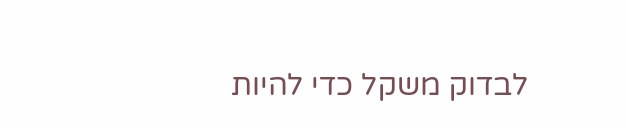לבדוק משקל כדי להיות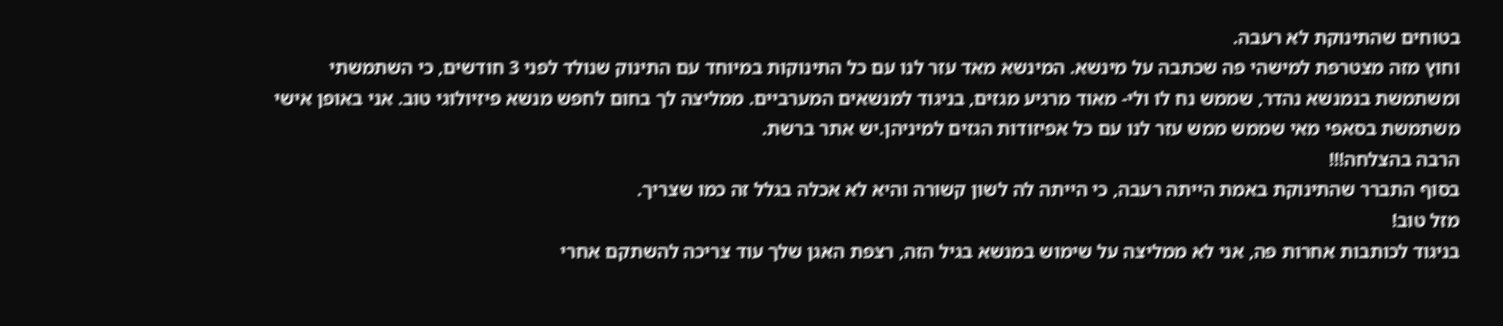בטוחים שהתינוקת לא רעבה.
וחוץ מזה מצטרפת למישהי פה שכתבה על מינשא. המינשא מאד עזר לנו עם כל התינוקות במיוחד עם התינוק שנולד לפני 3 חודשים, כי השתמשתי ומשתמשת בנמנשא נהדר, שממש נח לו ולי- מאוד מרגיע מגזים, בניגוד למנשאים המערביים. ממליצה לך בחום לחפש מנשא פיזיולוגי טוב. אני באופן אישי משתמשת בסאפי מאי שממש ממש עזר לנו עם כל אפיזודות הגזים למיניהן.יש אתר ברשת.
הרבה בהצלחה!!!
בסוף התברר שהתינוקת באמת הייתה רעבה, כי הייתה לה לשון קשורה והיא לא אכלה בגלל זה כמו שצריך.
מזל טוב!
בניגוד לכותבות אחרות פה, אני לא ממליצה על שימוש במנשא בגיל הזה, רצפת האגן שלך עוד צריכה להשתקם אחרי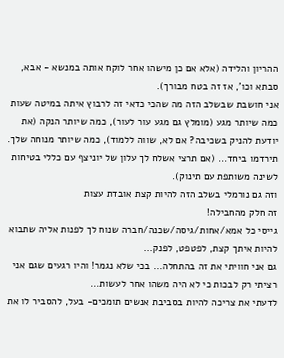ההריון והלידה (אלא אם כן מישהו אחר לוקח אותה במנשא - אבא, סבתא וכו', אז זה בטח מבורך).
אני חושבת שבשלב הזה מה שהכי כדאי זה לרבוץ איתה במיטה שעות
כמה שיותר מגע (מומלץ גם מגע עור לעור), כמה שיותר הנקה (את יודעת להניק בשכיבה? אם לא, שווה ללמוד), כמה שיותר מנוחה שלך. תירדמו ביחד... (אם תרצי אשלח לך עלון של יוניצף עם כללי בטיחות לשינה משותפת עם תינוק).
וזה גם נורמלי בשלב הזה להיות קצת אובדת עצות
זה חלק מהחבילה!
גייסי כל אמא/אחות/גיסה/שכנה/חברה שנוח לך לפנות אליה שתבוא להיות איתך קצת, לפטפט, לפנק...
גם אני חוויתי את זה בהתחלה... בכי שלא נגמר! והיו רגעים שגם אני רציתי רק לבכות כי לא היה משהו אחר לעשות...
לדעתי את צריכה להיות בסביבת אנשים תומכים- בעל, להסביר לו את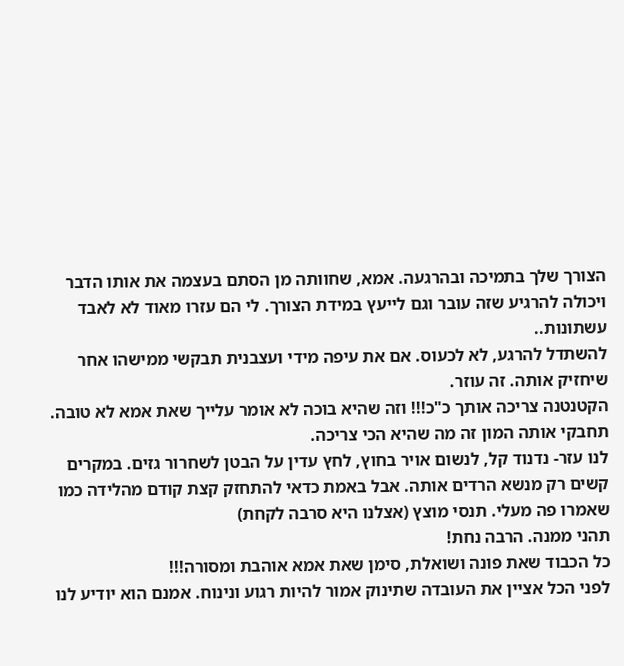הצורך שלך בתמיכה ובהרגעה. אמא, שחוותה מן הסתם בעצמה את אותו הדבר ויכולה להרגיע שזה עובר וגם לייעץ במידת הצורך. לי הם עזרו מאוד לא לאבד עשתונות..
להשתדל להרגע, לא לכעוס. אם את עיפה מידי ועצבנית תבקשי ממישהו אחר שיחזיק אותה. זה עוזר.
הקטנטנה צריכה אותך כ"כ!!! וזה שהיא בוכה לא אומר עלייך שאת אמא לא טובה. תחבקי אותה המון זה מה שהיא הכי צריכה.
לנו עזר- נדנוד קל, לנשום אויר בחוץ, לחץ עדין על הבטן לשחרור גזים. במקרים קשים רק מנשא הרדים אותה. אבל באמת כדאי להתחזק קצת קודם מהלידה כמו שאמרו פה מעלי. תנסי מוצץ (אצלנו היא סרבה לקחת)
תהני ממנה. הרבה נחת!
כל הכבוד שאת פונה ושואלת, סימן שאת אמא אוהבת ומסורה!!!
לפני הכל אציין את העובדה שתינוק אמור להיות רגוע ונינוח. אמנם הוא יודיע לנו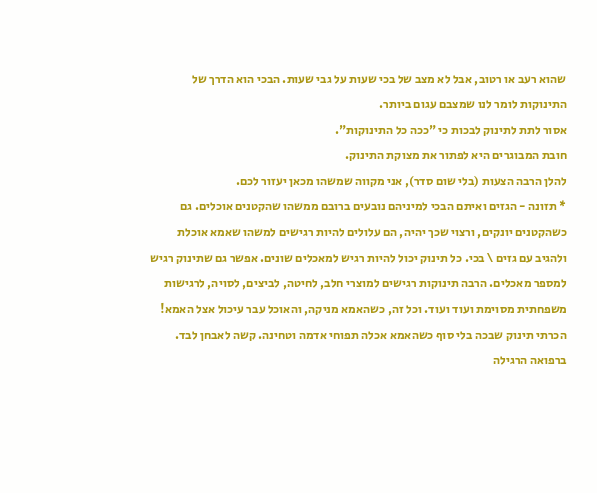שהוא רעב או רטוב, אבל לא מצב של בכי שעות על גבי שעות. הבכי הוא הדרך של התינוקות לומר לנו שמצבם עגום ביותר.
אסור לתת לתינוק לבכות כי "ככה כל התינוקות".
חובת המבוגרים היא לפתור את מצוקת התינוק.
להלן הרבה הצעות (בלי שום סדר), אני מקווה שמשהו מכאן יעזור לכם.
* תזונה - הגזים ואיתם הבכי למיניהם נובעים ברובם ממשהו שהקטנים אוכלים. גם כשהקטנים יונקים, ורצוי שכך יהיה, הם עלולים להיות רגישים למשהו שאמא אוכלת ולהגיב עם גזים \ בכי. כל תינוק יכול להיות רגיש למאכלים שונים. אפשר גם שתינוק רגיש למספר מאכלים. הרבה תינוקות רגישים למוצרי חלב, לחיטה, לביצים, לסויה, לרגישות משפחתית מסוימת ועוד ועוד. וכל זה, כשהאמא מניקה, והאוכל עבר עיכול אצל האמא! הכרתי תינוק שבכה בלי סוף כשהאמא אכלה תפוחי אדמה וטחינה. קשה לאבחן לבד. ברפואה הרגילה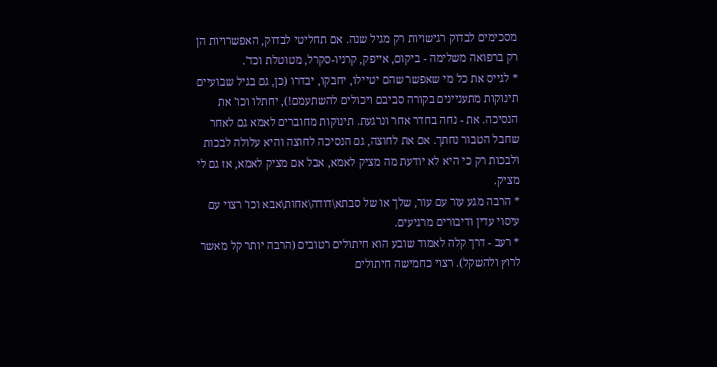מסכימים לבדוק רגישויות רק מגיל שנה. אם תחליטי לבדוק, האפשרויות הן רק ברפואה משלימה - ביקום, אייפק, קרניו-סקרל, מטוטלת וכד'.
* לגייס את כל מי שאפשר שהם יטיילו, יחבקו, יבדרו (כן, גם בגיל שבועיים תינוקות מתעניינים בקורה סביבם ויכולים להשתעמם!), יחתלו וכו' את הנסיכה. את - נחה בחדר אחר ונרגעת. תינוקות מחוברים לאמא גם לאחר שחבל הטבור נחתך. אם את לחוצה, גם הנסיכה לחוצה והיא עלולה לבכות ולבכות רק כי היא לא יודעת מה מציק לאמא, אבל אם מציק לאמא, אז גם לי מציק.
* הרבה מגע עור עם עור, שלך או של סבתא\דודה\אחות\אבא וכו' רצוי עם עיסוי עדין ודיבורים מרגיעים.
* רעב - דרך קלה לאמוד שובע הוא חיתולים רטובים (הרבה יותר קל מאשר לרוץ ולהשקל). רצוי כחמישה חיתולים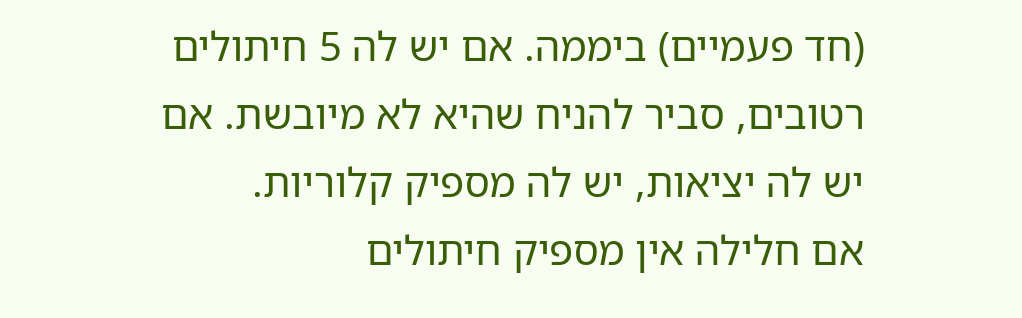(חד פעמיים) ביממה. אם יש לה 5 חיתולים רטובים, סביר להניח שהיא לא מיובשת. אם יש לה יציאות, יש לה מספיק קלוריות.
אם חלילה אין מספיק חיתולים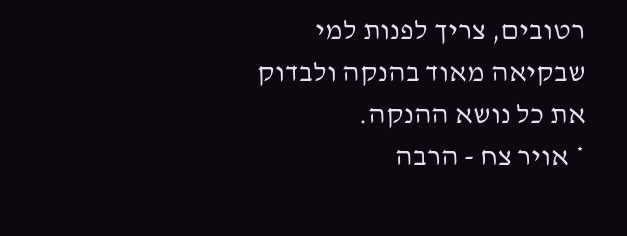רטובים, צריך לפנות למי שבקיאה מאוד בהנקה ולבדוק את כל נושא ההנקה.
* אויר צח - הרבה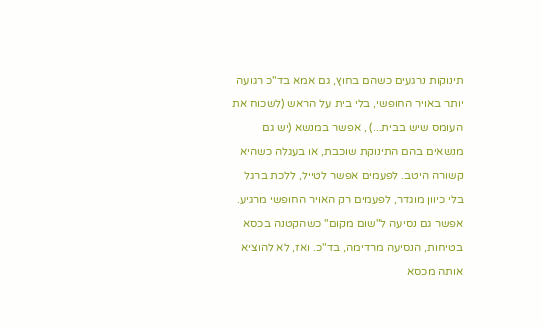תינוקות נרגעים כשהם בחוץ, גם אמא בד"כ רגועה יותר באויר החופשי, בלי בית על הראש (לשכוח את העומס שיש בבית...) , אפשר במנשא (יש גם מנשאים בהם התינוקת שוכבת, או בעגלה כשהיא קשורה היטב. לפעמים אפשר לטייל, ללכת ברגל בלי כיוון מוגדר, לפעמים רק האויר החופשי מרגיע. אפשר גם נסיעה ל"שום מקום" כשהקטנה בכסא בטיחות, הנסיעה מרדימה, בד"כ. ואז, לא להוציא אותה מכסא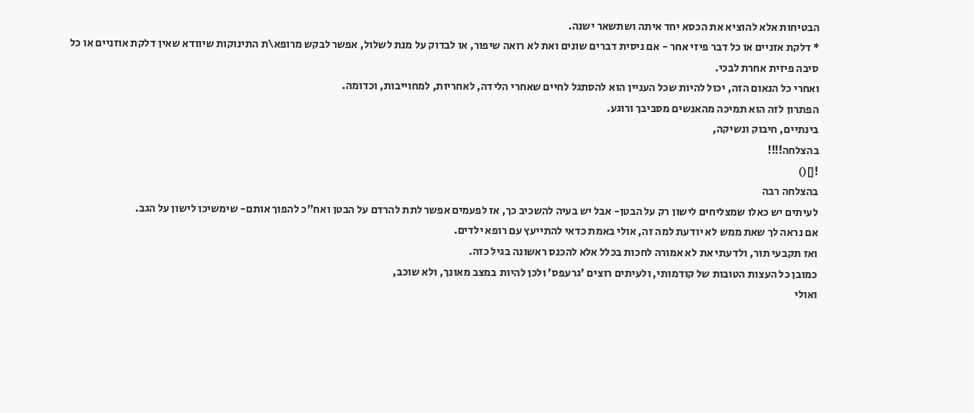הבטיחות אלא להוציא את הכסא יחד איתה ושתשאר ישנה.
* דלקת אזניים או כל דבר פיזי אחר - אם ניסית דברים שונים ואת לא רואה שיפור, או לבדוק על מנת לשלול, אפשר לבקש מרופא\ת התינוקות שיוודא שאין דלקת אוזניים או כל סיבה פיזית אחרת לבכי.
ואחרי כל הנאום הזה, יכול להיות שכל העניין הוא להסתגל לחיים שאחרי הלידה, לאחריות, למחוייבות, וכדומה.
הפתרון לזה הוא תמיכה מהאנשים מסביבך ורוגע.
בינתיים, חיבוק ונשיקה,
בהצלחה!!!!
![]()
בהצלחה רבה
לעיתים יש כאלו שמצליחים לישון רק על הבטן- אבל יש בעיה להשכיב כך, אז לפעמים אפשר לתת להרדם על הבטן ואח"כ להפוך אותם- שימשיכו לישון על הגב.
אם נראה לך שאת ממש לא יודעת למה זה, אולי באמת כדאי להתייעץ עם רופא ילדים.
ואז תקבעי תור, ולדעתי את לא אמורה לחכות בכלל אלא להכנס ראשונה בגיל כזה.
כמובן כל העצות הטובות של קודמותי, ולעיתים רוצים 'גרעפס' ולכן להיות במצב מאונך, ולא שוכב,
ואולי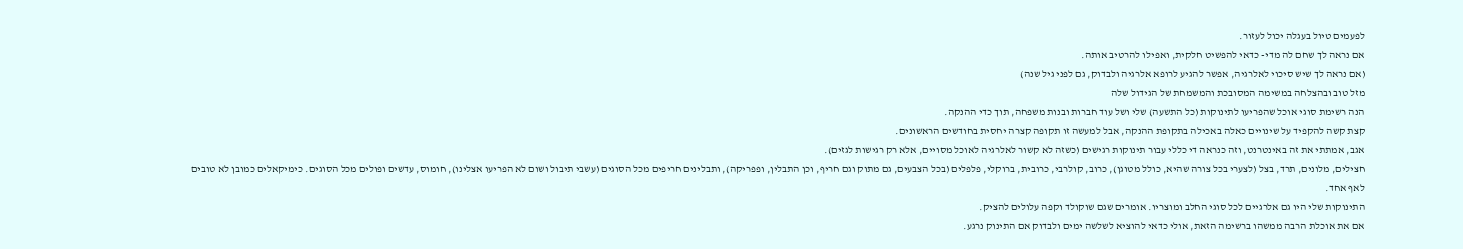לפעמים טיול בעגלה יכול לעזור.
אם נראה לך שחם לה מדי- כדאי להפשיט חלקית, ואפילו להרטיב אותה.
(אם נראה לך שיש סיכוי לאלרגיה, אפשר להגיע לרופא אלרגיה ולבדוק, גם לפני גיל שנה)
מזל טוב ובהצלחה במשימה המסובכת והמשמחת של הגידול שלה
הנה רשימת סוגי אוכל שהפריעו לתינוקות (כל התשעה) שלי ושל עוד חברות ובנות משפחה, תוך כדי ההנקה.
קצת קשה להקפיד על שינויים כאלה באכילה בתקופת ההנקה, אבל למעשה זו תקופה קצרה יחסית בחודשים הראשונים.
אגב, אמתתי את זה באינטרנט, וזה כנראה די כללי עבור תינוקות רגישים (כשזה לא קשור לאלרגיה לאוכל מסויים, אלא רק רגישות לגזים).
חצילים, מלונים, תרד, בצל (לצערי בכל צורה שהיא, כולל מטוגן), כרוב, קולרבי, כרובית, ברוקלי, פלפלים (בכל הצבעים, גם מתוק וגם חריף, וכן התבלין, ופפריקה), ותבלינים חריפים מכל הסוגים (עשבי תיבול ושום לא הפריעו אצלינו), חומוס, עדשים ופולים מכל הסוגים. כימיקאלים כמובן לא טובים לאף אחד.
התינוקות שלי היו גם אלרגיים לכל סוגי החלב ומוצריו. אומרים שגם שוקולד וקפה עלולים להציק.
אם את אוכלת הרבה ממשהו ברשימה הזאת, אולי כדאי להוציא לשלשה ימים ולבדוק אם התינוק נרגע.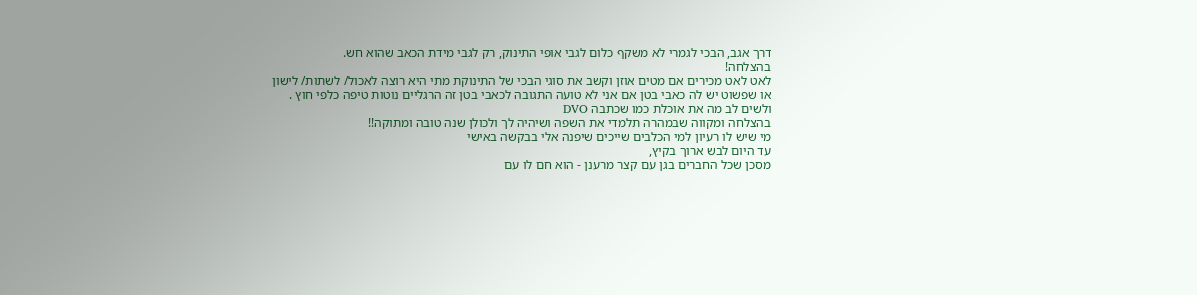דרך אגב, הבכי לגמרי לא משקף כלום לגבי אופי התינוק, רק לגבי מידת הכאב שהוא חש.
בהצלחה!
לאט לאט מכירים אם מטים אוזן וקשב את סוגי הבכי של התינוקת מתי היא רוצה לאכול/ לשתות/ לישון
או שפשוט יש לה כאבי בטן אם אני לא טועה התגובה לכאבי בטן זה הרגליים נוטות טיפה כלפי חוץ .
ולשים לב מה את אוכלת כמו שכתבה DVO
בהצלחה ומקווה שבמהרה תלמדי את השפה ושיהיה לך ולכולן שנה טובה ומתוקה!!
מי שיש לו רעיון למי הכלבים שייכים שיפנה אלי בבקשה באישי
עד היום לבש ארוך בקיץ,
מסכן שכל החברים בגן עם קצר מרענן - הוא חם לו עם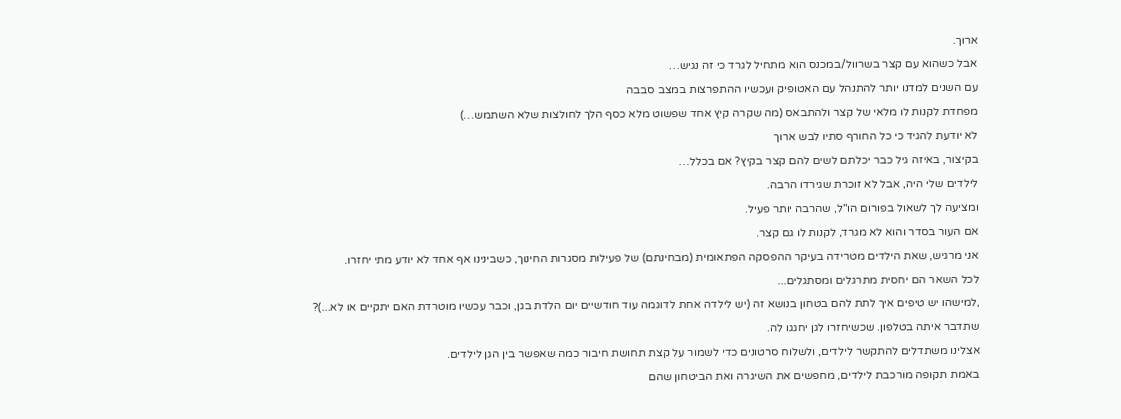ארוך.
אבל כשהוא עם קצר בשרוול/במכנס הוא מתחיל לגרד כי זה נגיש…
עם השנים למדנו יותר להתנהל עם האטופיק ועכשיו ההתפרצות במצב סבבה
מפחדת לקנות לו מלאי של קצר ולהתבאס (מה שקרה קיץ אחד שפשוט מלא כסף הלך לחולצות שלא השתמש…)
לא יודעת להגיד כי כל החורף סתיו לבש ארוך
בקיצור, באיזה גיל כבר יכלתם לשים להם קצר בקיץ? אם בכלל…
לילדים שלי היה, אבל לא זוכרת שגירדו הרבה.
ומציעה לך לשאול בפורום הו"ל, שהרבה יותר פעיל.
אם העור בסדר והוא לא מגרד, לקנות לו גם קצר.
אני מרגיש, שאת הילדים מטרידה בעיקר ההפסקה הפתאומית (מבחינתם) של פעילות מסגרות החינוך, כשבינינו אף אחד לא יודע מתי יחזרו.
לכל השאר הם יחסית מתרגלים ומסתגלים...
,למישהו יש טיפים איך לתת להם בטחון בנושא זה (יש לילדה אחת לדוגמה עוד חודשיים יום הלדת בגן, וכבר עכשיו מוטרדת האם יתקיים או לא...)?
שתדבר איתה בטלפון. שכשיחזרו לגן יחגגו לה.
אצלינו משתדלים להתקשר לילדים, ולשלוח סרטונים כדי לשמור על קצת תחושת חיבור כמה שאפשר בין הגן לילדים.
באמת תקופה מורכבת לילדים, מחפשים את השיגרה ואת הביטחון שהם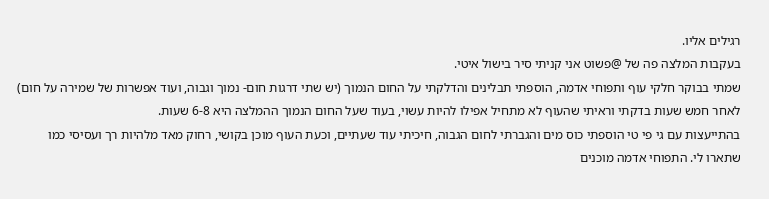רגילים אליו.
בעקבות המלצה פה של @פשוט אני קניתי סיר בישול איטי.
שמתי בבוקר חלקי עוף ותפוחי אדמה, הוספתי תבלינים והדלקתי על החום הנמוך (יש שתי דרגות חום- נמוך וגבוה, ועוד אפשרות של שמירה על חום)
לאחר חמש שעות בדקתי וראיתי שהעוף לא מתחיל אפילו להיות עשוי, בעוד שעל החום הנמוך ההמלצה היא 6-8 שעות.
בהתייעצות עם גי פי טי הוספתי כוס מים והגברתי לחום הגבוה, חיכיתי עוד שעתיים, וכעת העוף מוכן בקושי, רחוק מאד מלהיות רך ועסיסי כמו
שתארו לי. התפוחי אדמה מוכנים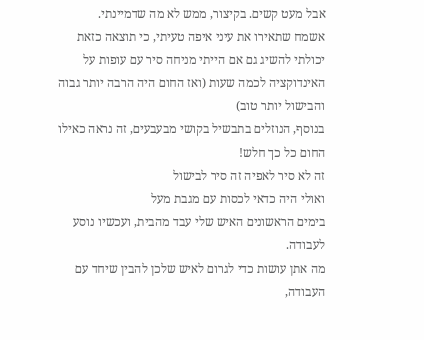אבל מעט קשים. בקיצור, ממש לא מה שדמיינתי.
אשמח שתאירו את עיני איפה טעיתי, כי תוצאה כזאת יכולתי להשיג גם אם הייתי מניחה סיר עם עופות על האינדוקציה לכמה שעות (ואז החום היה הרבה יותר גבוה והבישול יותר טוב)
בנוסף, הנוזלים בתבשיל בקושי מבעבעים, זה נראה כאילו החום כל כך חלש!
זה לא סיר לאפיה זה סיר לבישול
ואולי היה כדאי לכסות עם מגבת מעל
בימים הראשונים האיש שלי עבד מהבית, ועכשיו נוסע לעבודה.
מה אתן עושות כדי לגרום לאיש שלכן להבין שיחד עם העבודה,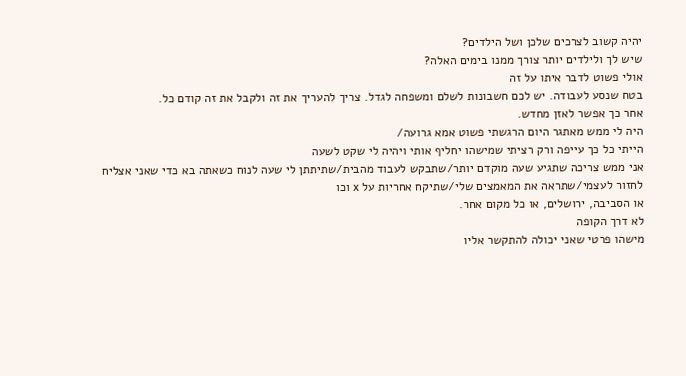יהיה קשוב לצרכים שלכן ושל הילדים?
שיש לך ולילדים יותר צורך ממנו בימים האלה?
אולי פשוט לדבר איתו על זה
בטח שנסע לעבודה. יש לכם חשבונות לשלם ומשפחה לגדל. צריך להעריך את זה ולקבל את זה קודם כל.
אחר כך אפשר לאזן מחדש.
היה לי ממש מאתגר היום הרגשתי פשוט אמא גרועה/
הייתי כל כך עייפה ורק רציתי שמישהו יחליף אותי ויהיה לי שקט לשעה
אני ממש צריכה שתגיע שעה מוקדם יותר/שתבקש לעבוד מהבית/שתיתתן לי שעה לנוח כשאתה בא כדי שאני אצליח לחזור לעצמי/שתראה את המאמצים שלי/שתיקח אחריות על x וכו
או הסביבה, ירושלים, או כל מקום אחר.
לא דרך הקופה
מישהו פרטי שאני יכולה להתקשר אליו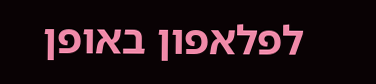לפלאפון באופן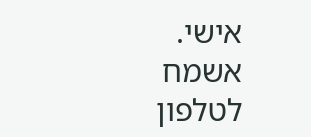אישי.
אשמח לטלפון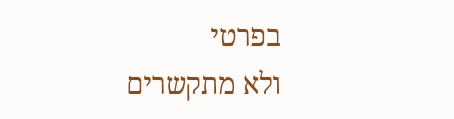בפרטי
ולא מתקשרים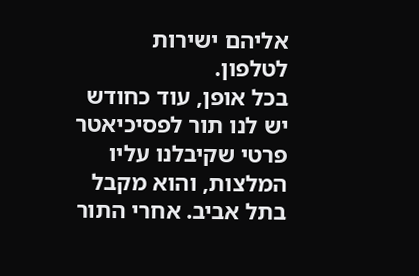אליהם ישירות לטלפון.
בכל אופן, עוד כחודש יש לנו תור לפסיכיאטר פרטי שקיבלנו עליו המלצות, והוא מקבל בתל אביב. אחרי התור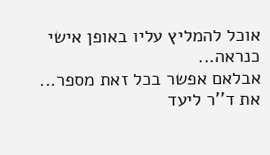אוכל להמליץ עליו באופן אישי כנראה...
אבלאם אפשר בכל זאת מספר...
את ד''ר ליעד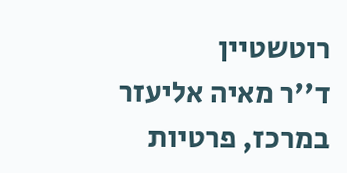רוטשטיין
ד''ר מאיה אליעזר
במרכז, פרטיות